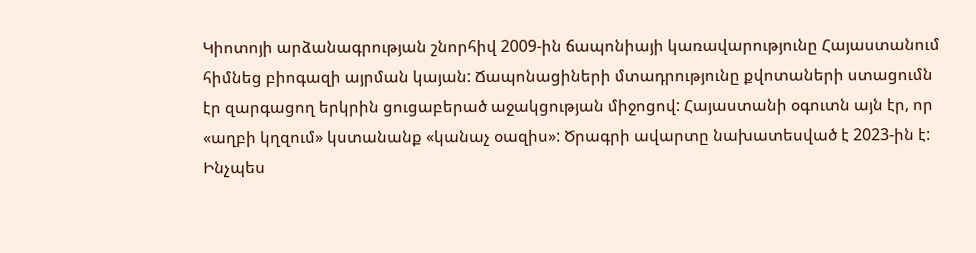Կիոտոյի արձանագրության շնորհիվ 2009-ին ճապոնիայի կառավարությունը Հայաստանում հիմնեց բիոգազի այրման կայան: Ճապոնացիների մտադրությունը քվոտաների ստացումն էր զարգացող երկրին ցուցաբերած աջակցության միջոցով: Հայաստանի օգուտն այն էր, որ «աղբի կղզում» կստանանք «կանաչ օազիս»: Ծրագրի ավարտը նախատեսված է 2023-ին է: Ինչպես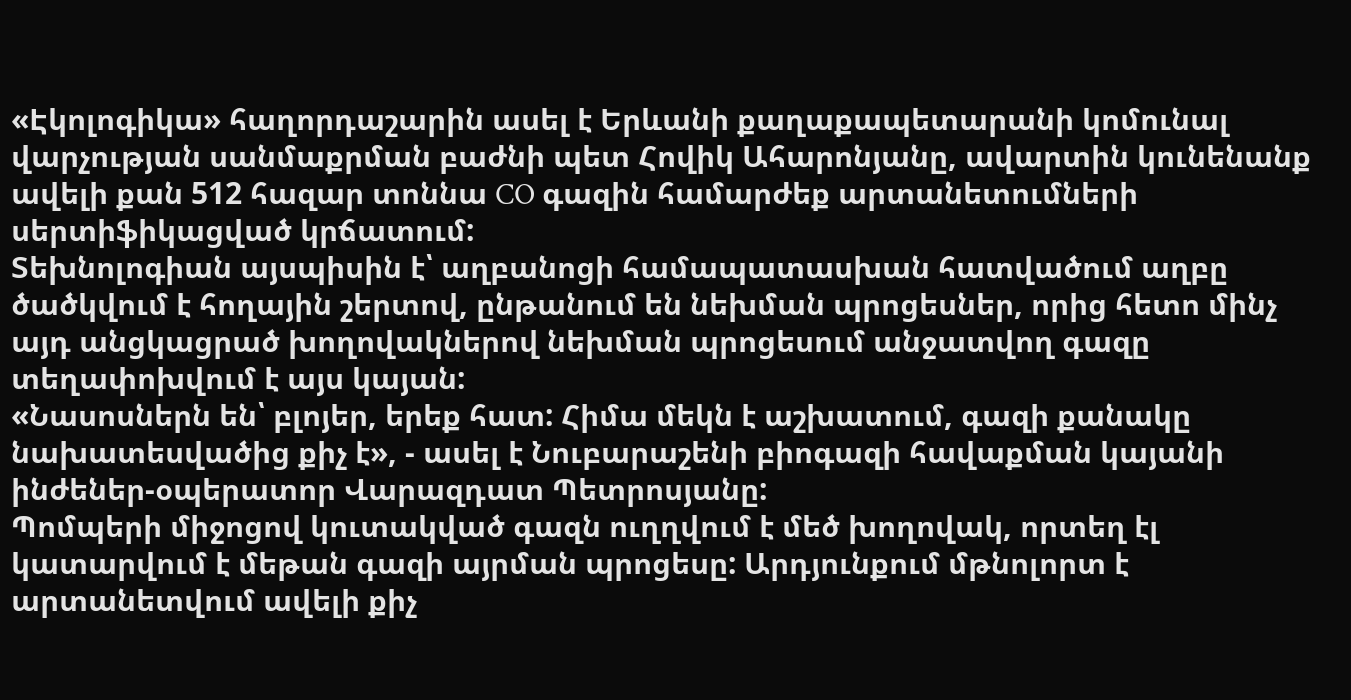«Էկոլոգիկա» հաղորդաշարին ասել է Երևանի քաղաքապետարանի կոմունալ վարչության սանմաքրման բաժնի պետ Հովիկ Ահարոնյանը, ավարտին կունենանք ավելի քան 512 հազար տոննա CO գազին համարժեք արտանետումների սերտիֆիկացված կրճատում:
Տեխնոլոգիան այսպիսին է՝ աղբանոցի համապատասխան հատվածում աղբը ծածկվում է հողային շերտով, ընթանում են նեխման պրոցեսներ, որից հետո մինչ այդ անցկացրած խողովակներով նեխման պրոցեսում անջատվող գազը տեղափոխվում է այս կայան:
«Նասոսներն են՝ բլոյեր, երեք հատ: Հիմա մեկն է աշխատում, գազի քանակը նախատեսվածից քիչ է», - ասել է Նուբարաշենի բիոգազի հավաքման կայանի ինժեներ-օպերատոր Վարազդատ Պետրոսյանը:
Պոմպերի միջոցով կուտակված գազն ուղղվում է մեծ խողովակ, որտեղ էլ կատարվում է մեթան գազի այրման պրոցեսը: Արդյունքում մթնոլորտ է արտանետվում ավելի քիչ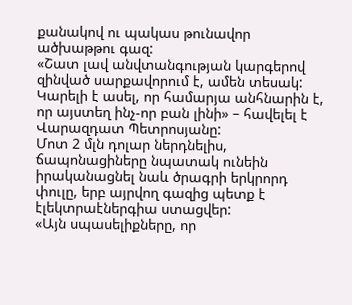քանակով ու պակաս թունավոր ածխաթթու գազ:
«Շատ լավ անվտանգության կարգերով զինված սարքավորում է, ամեն տեսակ: Կարելի է ասել, որ համարյա անհնարին է, որ այստեղ ինչ-որ բան լինի» – հավելել է Վարազդատ Պետրոսյանը:
Մոտ 2 մլն դոլար ներդնելիս, ճապոնացիները նպատակ ունեին իրականացնել նաև ծրագրի երկրորդ փուլը, երբ այրվող գազից պետք է էլեկտրաէներգիա ստացվեր:
«Այն սպասելիքները, որ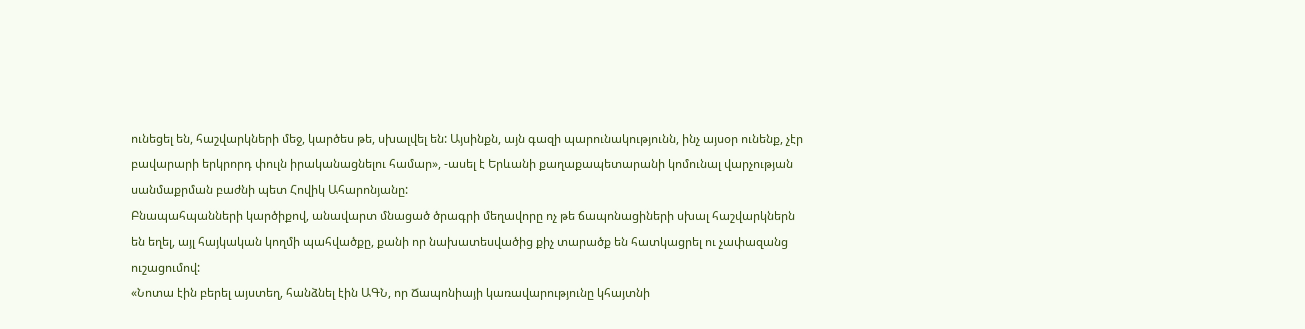ունեցել են, հաշվարկների մեջ, կարծես թե, սխալվել են: Այսինքն, այն գազի պարունակությունն, ինչ այսօր ունենք, չէր բավարարի երկրորդ փուլն իրականացնելու համար», -ասել է Երևանի քաղաքապետարանի կոմունալ վարչության սանմաքրման բաժնի պետ Հովիկ Ահարոնյանը:
Բնապահպանների կարծիքով, անավարտ մնացած ծրագրի մեղավորը ոչ թե ճապոնացիների սխալ հաշվարկներն են եղել, այլ հայկական կողմի պահվածքը, քանի որ նախատեսվածից քիչ տարածք են հատկացրել ու չափազանց ուշացումով:
«Նոտա էին բերել այստեղ, հանձնել էին ԱԳՆ, որ Ճապոնիայի կառավարությունը կհայտնի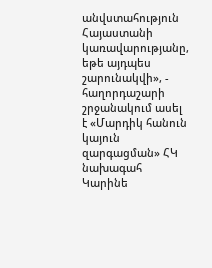անվստահություն Հայաստանի կառավարությանը, եթե այդպես շարունակվի», - հաղորդաշարի շրջանակում ասել է «Մարդիկ հանուն կայուն զարգացման» ՀԿ նախագահ Կարինե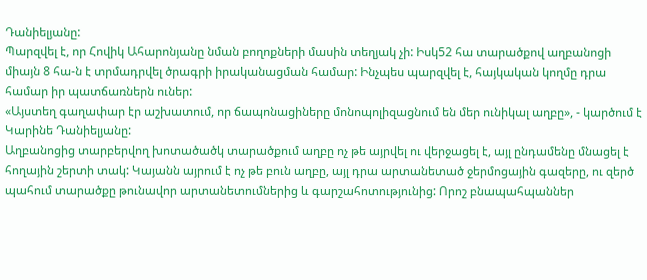Դանիելյանը:
Պարզվել է, որ Հովիկ Ահարոնյանը նման բողոքների մասին տեղյակ չի: Իսկ52 հա տարածքով աղբանոցի միայն 8 հա-ն է տրմադրվել ծրագրի իրականացման համար: Ինչպես պարզվել է, հայկական կողմը դրա համար իր պատճառներն ուներ:
«Այստեղ գաղափար էր աշխատում, որ ճապոնացիները մոնոպոլիզացնում են մեր ունիկալ աղբը», - կարծում է Կարինե Դանիելյանը:
Աղբանոցից տարբերվող խոտածածկ տարածքում աղբը ոչ թե այրվել ու վերջացել է, այլ ընդամենը մնացել է հողային շերտի տակ: Կայանն այրում է ոչ թե բուն աղբը, այլ դրա արտանետած ջերմոցային գազերը, ու զերծ պահում տարածքը թունավոր արտանետումներից և գարշահոտությունից: Որոշ բնապահպաններ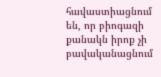հավաստիացնում են, որ բիոգազի քանակն իրոք չի բավականացնում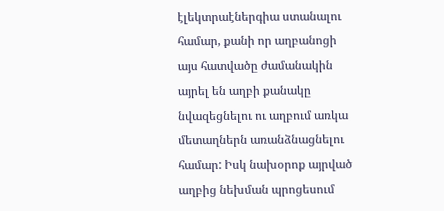էլեկտրաէներգիա ստանալու համար, քանի որ աղբանոցի այս հատվածը ժամանակին այրել են աղբի քանակը նվազեցնելու ու աղբում առկա մետաղներն առանձնացնելու համար: Իսկ նախօրոք այրված աղբից նեխման պրոցեսում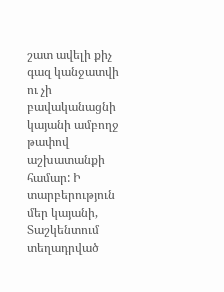շատ ավելի քիչ գազ կանջատվի ու չի բավականացնի կայանի ամբողջ թափով աշխատանքի համար: Ի տարբերություն մեր կայանի, Տաշկենտում տեղադրված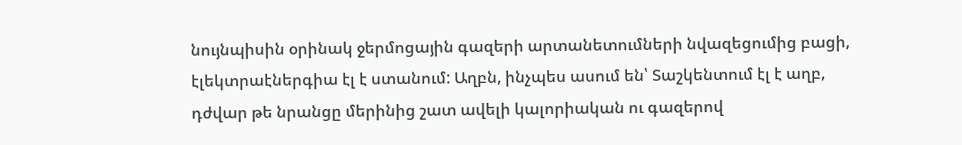նույնպիսին օրինակ ջերմոցային գազերի արտանետումների նվազեցումից բացի, էլեկտրաէներգիա էլ է ստանում: Աղբն, ինչպես ասում են՝ Տաշկենտում էլ է աղբ, դժվար թե նրանցը մերինից շատ ավելի կալորիական ու գազերով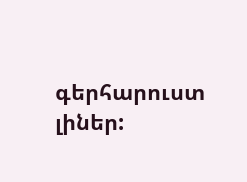գերհարուստ լիներ: